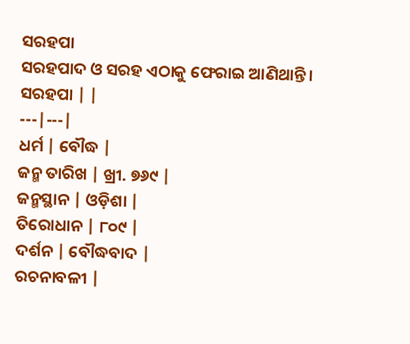ସରହପା
ସରହପାଦ ଓ ସରହ ଏଠାକୁ ଫେରାଇ ଆଣିଥାନ୍ତି ।
ସରହପା | |
---|---|
ଧର୍ମ | ବୌଦ୍ଧ |
ଜନ୍ମ ତାରିଖ | ଖ୍ରୀ. ୭୬୯ |
ଜନ୍ମସ୍ଥାନ | ଓଡ଼ିଶା |
ତିରୋଧାନ | ୮୦୯ |
ଦର୍ଶନ | ବୌଦ୍ଧବାଦ |
ରଚନାବଳୀ |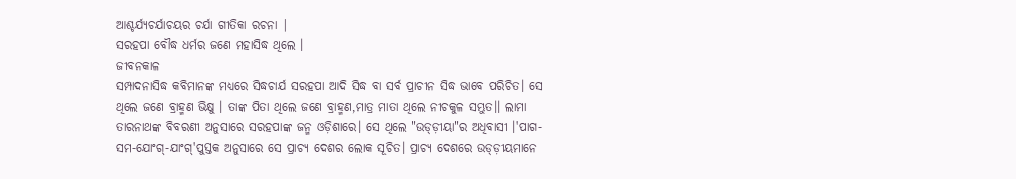ଆଶ୍ଚର୍ଯ୍ୟଚର୍ଯାଚୟର ଚର୍ଯା ଗୀତିକା ରଚନା |
ସରହପା ବୌଦ୍ଧ ଧର୍ମର ଜଣେ ମହାସିଦ୍ଧ ଥିଲେ ।
ଜୀବନକାଳ
ସମ୍ପାଦନାସିଦ୍ଧ କବିମାନଙ୍କ ମଧ୍ୟରେ ସିଦ୍ଧଚାର୍ଯ ସରହପା ଆଦି ସିଦ୍ଧ ବା ସର୍ବ ପ୍ରାଚୀନ ସିଦ୍ଧ ଭାବେ ପରିଚିତ। ସେ ଥିଲେ ଜଣେ ବ୍ରାହ୍ମଣ ଭିକ୍ଷୁ । ତାଙ୍କ ପିତା ଥିଲେ ଜଣେ ବ୍ରାହ୍ମଣ,ମାତ୍ର ମାତା ଥିଲେ ନୀଚକୁଳ ସମ୍ଭୁତ।। ଲାମା ତାରନାଥଙ୍କ ବିବରଣୀ ଅନୁସାରେ ସରହପାଙ୍କ ଜନ୍ମ ଓଡ଼ିଶାରେ। ସେ ଥିଲେ "ଉଡ୍ଡ଼ୀୟା"ର ଅଧିବାସୀ ।'ପାଗ-ସମ-ଯୋଂଗ୍-ଯାଂଗ୍'ପୁସ୍ତକ ଅନୁସାରେ ସେ ପ୍ରାଚ୍ୟ ଦେଶର ଲୋକ ସୂଚିତ। ପ୍ରାଚ୍ୟ ଦେଶରେ ଉଡ୍ଡ଼ୀୟମାନେ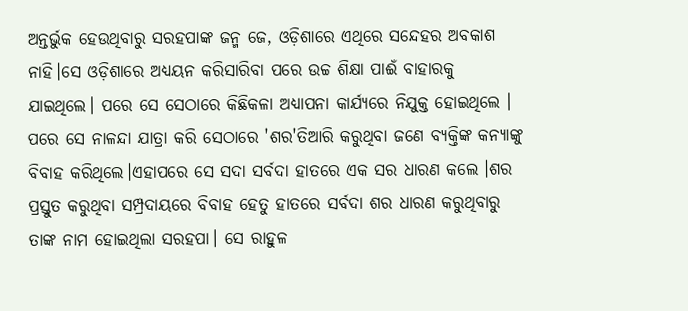ଅନ୍ତର୍ଭୁକ ହେଉଥିବାରୁ ସରହପାଙ୍କ ଜନ୍ମ ଜେ, ଓଡ଼ିଶାରେ ଏଥିରେ ସନ୍ଦେହର ଅବକାଶ ନାହି।ସେ ଓଡ଼ିଶାରେ ଅଧ୍ୟୟନ କରିସାରିବା ପରେ ଉଚ୍ଚ ଶିକ୍ଷା ପାଈଁ ବାହାରକୁ ଯାଇଥିଲେ। ପରେ ସେ ସେଠାରେ କିଛିକଳା ଅଧ୍ୟାପନା କାର୍ଯ୍ୟରେ ନିଯୁକ୍ତ ହୋଇଥିଲେ । ପରେ ସେ ନାଳନ୍ଦା ଯାତ୍ରା କରି ସେଠାରେ 'ଶର'ତିଆରି କରୁଥିବା ଜଣେ ବ୍ୟକ୍ତିଙ୍କ କନ୍ୟାଙ୍କୁ ବିବାହ କରିଥିଲେ।ଏହାପରେ ସେ ସଦା ସର୍ବଦା ହାତରେ ଏକ ସର ଧାରଣ କଲେ ।ଶର ପ୍ରସ୍ତୁତ କରୁଥିବା ସମ୍ପ୍ରଦାୟରେ ବିବାହ ହେତୁ ହାତରେ ସର୍ବଦା ଶର ଧାରଣ କରୁଥିବାରୁ ତାଙ୍କ ନାମ ହୋଇଥିଲା ସରହପା। ସେ ରାହୁଳ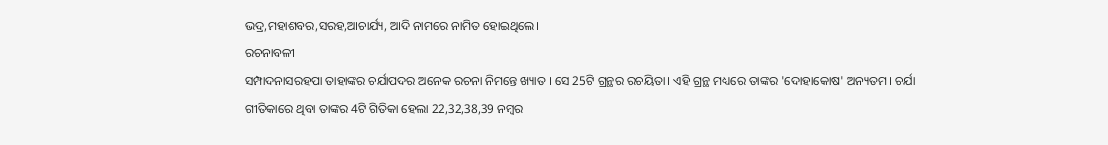ଭଦ୍ର,ମହାଶବର,ସରହ,ଆଚାର୍ଯ୍ୟ, ଆଦି ନାମରେ ନାମିତ ହୋଇଥିଲେ।
ରଚନାବଳୀ
ସମ୍ପାଦନାସରହପା ତାହାଙ୍କର ଚର୍ଯାପଦର ଅନେକ ରଚନା ନିମନ୍ତେ ଖ୍ୟାତ । ସେ 25ଟି ଗ୍ରନ୍ଥର ରଚୟିତା। ଏହି ଗ୍ରନ୍ଥ ମଧ୍ୟରେ ତାଙ୍କର 'ଦୋହାକୋଷ' ଅନ୍ୟତମ। ଚର୍ଯା ଗୀତିକାରେ ଥିବା ତାଙ୍କର 4ଟି ଗିତିକା ହେଲା 22,32,38,39 ନମ୍ବର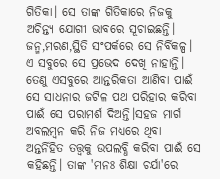ଗିତିକା। ସେ ତାଙ୍କ ଗିତିକାରେ ନିଜକୁ ଅଚିନ୍ତ୍ୟ ଯୋଗୀ ଭାବରେ ସୂଚାଇଛନ୍ତି। ଜନ୍ମ,ମରଣ,ସ୍ଥିତି ସଂପର୍କରେ ସେ ନିର୍ବିକଳ୍ପ। ଏ ସବୁରେ ସେ ପ୍ରଭେଦ ଦେଖି ନାହାନ୍ତି। ତେଣୁ ଏସବୁରେ ଆନ୍ତରିକତା ଆଣିବା ପାଈଁ ସେ ସାଧନାର ଜଟିଳ ପଥ ପରିହାର କରିବା ପାଈଁ ସେ ପରାମର୍ଶ ଦିଅନ୍ତି।ସହଜ ମାର୍ଗ ଅବଲମ୍ବନ କରି ନିଜ ମଧ୍ୟରେ ଥିବା ଅନ୍ତର୍ନିହିତ ତତ୍ତ୍ୱକୁ ଉପଲବ୍ଧି କରିବା ପାଈଁ ସେ କହିଛନ୍ତି। ତାଙ୍କ 'ମନଃ ଶିକ୍ଷା ଚର୍ଯା'ରେ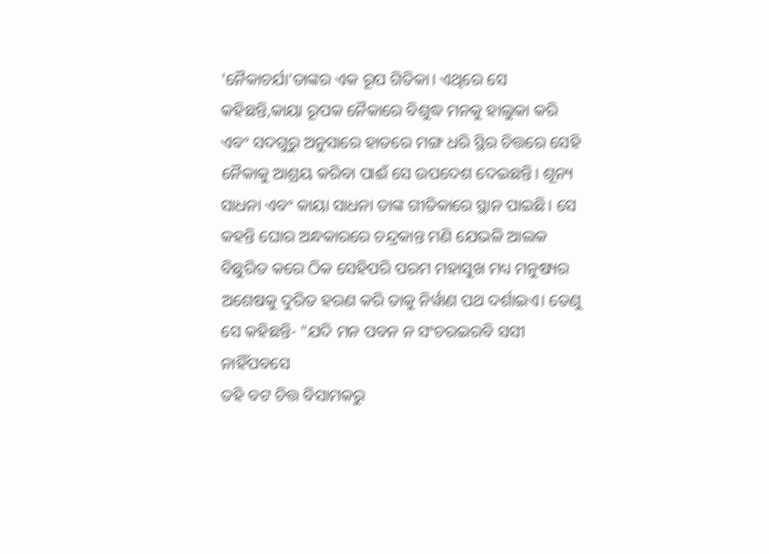'ନୈକାଚର୍ଯା'ତାଙ୍କର ଏକ ରୂପ ଗିତିକା। ଏଥିରେ ସେ କହିଛନ୍ତି,କାୟା ରୂପକ ନୈକାରେ ବିଶୁଦ୍ଧ ମନକୁ ହାଲୁକା କରି ଏବଂ ସଦଗୁରୁ ଅନୁସାରେ ହାତରେ ମଙ୍ଗ ଧରି ସ୍ଥିର ଚିତ୍ତରେ ସେହି ନୈକାକୁ ଆଶ୍ରୟ କରିବା ପାଈଁ ସେ ଉପଦେଶ ଦେଇଛନ୍ତି। ଶୂନ୍ୟ ସାଧନା ଏବଂ କାୟା ସାଧନା ତାଙ୍କ ଗୀତିକାରେ ସ୍ଥାନ ପାଇଛି। ସେ କହନ୍ତି ଘୋର ଅନ୍ଧକାରରେ ଚନ୍ଦ୍ରକାନ୍ତ ମଣି ଯେଭଳି ଆଲକ ବିଛୁରିତ କରେ ଠିକ ସେହିପରି ପରମ ମହାସୁଖ ମଧ୍ୟ ମନୁଷ୍ୟର ଅଶେଷକୁ ଦୁରିତ ହରଣ କରି ତାକୁ ନିର୍ୱାଣ ପଥ ଦର୍ଶାଇଏ। ତେଣୁ ସେ କହିଛନ୍ତି- "ଯଦି ମନ ପବନ ନ ସଂଚରଇରବି ସସୀ ନାହିଁପବସେ
ତହି ବଟ ଚିତ୍ତ ବିସାମକରୁ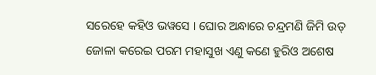ସରେହେ କହିଓ ଭୱସେ । ଘୋର ଅନ୍ଧାରେ ଚନ୍ଦ୍ରମଣି ଜିମି ଉତ୍ ଜୋଳା କରେଇ ପରମ ମହାସୁଖ ଏଣୁ କଣେ ହୁରିଓ ଅଶେଷ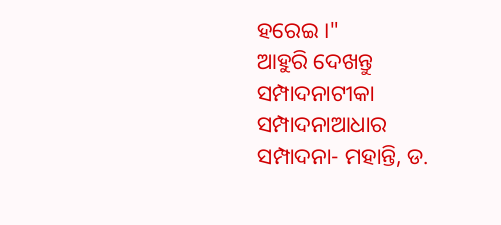ହରେଇ ।"
ଆହୁରି ଦେଖନ୍ତୁ
ସମ୍ପାଦନାଟୀକା
ସମ୍ପାଦନାଆଧାର
ସମ୍ପାଦନା- ମହାନ୍ତି, ଡ.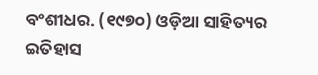ବଂଶୀଧର. (୧୯୭୦) ଓଡ଼ିଆ ସାହିତ୍ୟର ଇତିହାସ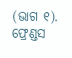(ଭାଗ ୧). ଫ୍ରେଣ୍ଡସ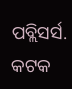ପବ୍ଲିସର୍ସ. କଟକ